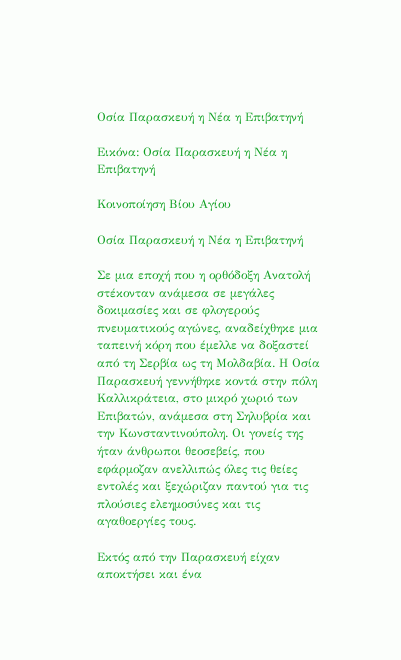Οσία Παρασκευή η Νέα η Επιβατηνή

Εικόνα: Οσία Παρασκευή η Νέα η Επιβατηνή

Κοινοποίηση Βίου Αγίου

Οσία Παρασκευή η Νέα η Επιβατηνή

Σε μια εποχή που η ορθόδοξη Ανατολή στέκονταν ανάμεσα σε μεγάλες δοκιμασίες και σε φλογερούς πνευματικούς αγώνες, αναδείχθηκε μια ταπεινή κόρη που έμελλε να δοξαστεί από τη Σερβία ως τη Μολδαβία. Η Οσία Παρασκευή γεννήθηκε κοντά στην πόλη Καλλικράτεια, στο μικρό χωριό των Επιβατών, ανάμεσα στη Σηλυβρία και την Κωνσταντινούπολη. Οι γονείς της ήταν άνθρωποι θεοσεβείς, που εφάρμοζαν ανελλιπώς όλες τις θείες εντολές και ξεχώριζαν παντού για τις πλούσιες ελεημοσύνες και τις αγαθοεργίες τους.

Εκτός από την Παρασκευή είχαν αποκτήσει και ένα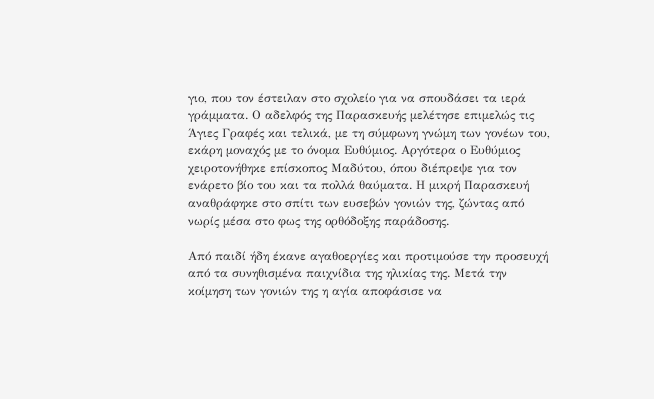γιο, που τον έστειλαν στο σχολείο για να σπουδάσει τα ιερά γράμματα. Ο αδελφός της Παρασκευής μελέτησε επιμελώς τις Άγιες Γραφές και τελικά, με τη σύμφωνη γνώμη των γονέων του, εκάρη μοναχός με το όνομα Ευθύμιος. Αργότερα ο Ευθύμιος χειροτονήθηκε επίσκοπος Μαδύτου, όπου διέπρεψε για τον ενάρετο βίο του και τα πολλά θαύματα. Η μικρή Παρασκευή αναθράφηκε στο σπίτι των ευσεβών γονιών της, ζώντας από νωρίς μέσα στο φως της ορθόδοξης παράδοσης.

Από παιδί ήδη έκανε αγαθοεργίες και προτιμούσε την προσευχή από τα συνηθισμένα παιχνίδια της ηλικίας της. Μετά την κοίμηση των γονιών της η αγία αποφάσισε να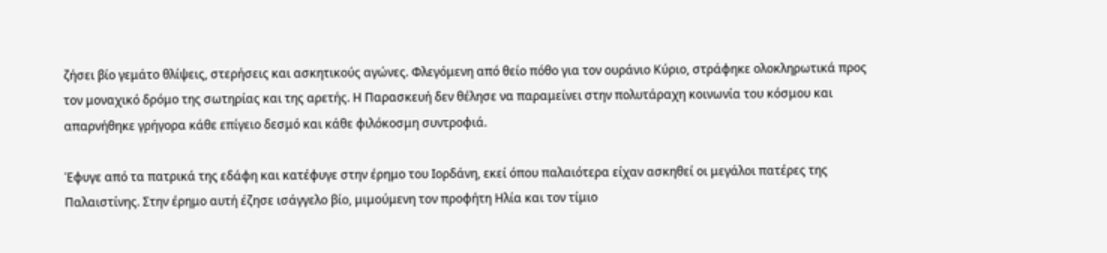ζήσει βίο γεμάτο θλίψεις, στερήσεις και ασκητικούς αγώνες. Φλεγόμενη από θείο πόθο για τον ουράνιο Κύριο, στράφηκε ολοκληρωτικά προς τον μοναχικό δρόμο της σωτηρίας και της αρετής. Η Παρασκευή δεν θέλησε να παραμείνει στην πολυτάραχη κοινωνία του κόσμου και απαρνήθηκε γρήγορα κάθε επίγειο δεσμό και κάθε φιλόκοσμη συντροφιά.

Έφυγε από τα πατρικά της εδάφη και κατέφυγε στην έρημο του Ιορδάνη, εκεί όπου παλαιότερα είχαν ασκηθεί οι μεγάλοι πατέρες της Παλαιστίνης. Στην έρημο αυτή έζησε ισάγγελο βίο, μιμούμενη τον προφήτη Ηλία και τον τίμιο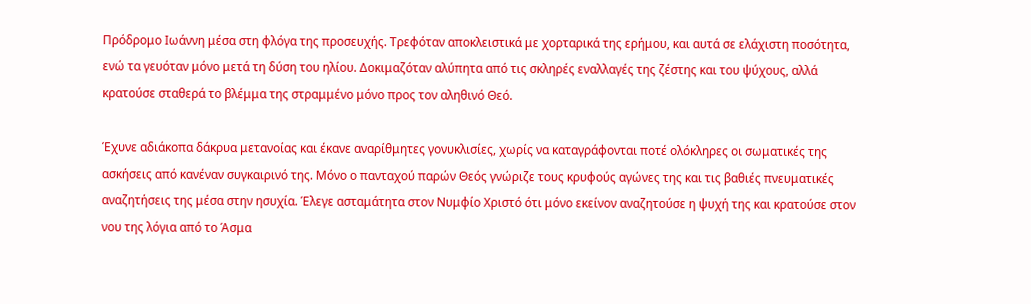Πρόδρομο Ιωάννη μέσα στη φλόγα της προσευχής. Τρεφόταν αποκλειστικά με χορταρικά της ερήμου, και αυτά σε ελάχιστη ποσότητα, ενώ τα γευόταν μόνο μετά τη δύση του ηλίου. Δοκιμαζόταν αλύπητα από τις σκληρές εναλλαγές της ζέστης και του ψύχους, αλλά κρατούσε σταθερά το βλέμμα της στραμμένο μόνο προς τον αληθινό Θεό.

Έχυνε αδιάκοπα δάκρυα μετανοίας και έκανε αναρίθμητες γονυκλισίες, χωρίς να καταγράφονται ποτέ ολόκληρες οι σωματικές της ασκήσεις από κανέναν συγκαιρινό της. Μόνο ο πανταχού παρών Θεός γνώριζε τους κρυφούς αγώνες της και τις βαθιές πνευματικές αναζητήσεις της μέσα στην ησυχία. Έλεγε ασταμάτητα στον Νυμφίο Χριστό ότι μόνο εκείνον αναζητούσε η ψυχή της και κρατούσε στον νου της λόγια από το Άσμα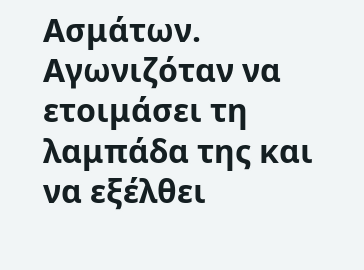Ασμάτων. Αγωνιζόταν να ετοιμάσει τη λαμπάδα της και να εξέλθει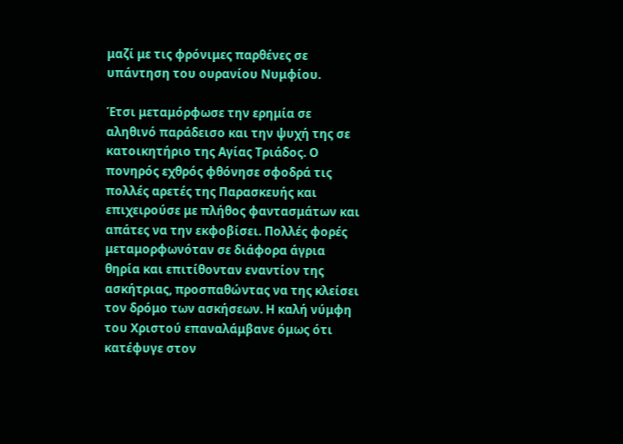μαζί με τις φρόνιμες παρθένες σε υπάντηση του ουρανίου Νυμφίου.

Έτσι μεταμόρφωσε την ερημία σε αληθινό παράδεισο και την ψυχή της σε κατοικητήριο της Αγίας Τριάδος. Ο πονηρός εχθρός φθόνησε σφοδρά τις πολλές αρετές της Παρασκευής και επιχειρούσε με πλήθος φαντασμάτων και απάτες να την εκφοβίσει. Πολλές φορές μεταμορφωνόταν σε διάφορα άγρια θηρία και επιτίθονταν εναντίον της ασκήτριας, προσπαθώντας να της κλείσει τον δρόμο των ασκήσεων. Η καλή νύμφη του Χριστού επαναλάμβανε όμως ότι κατέφυγε στον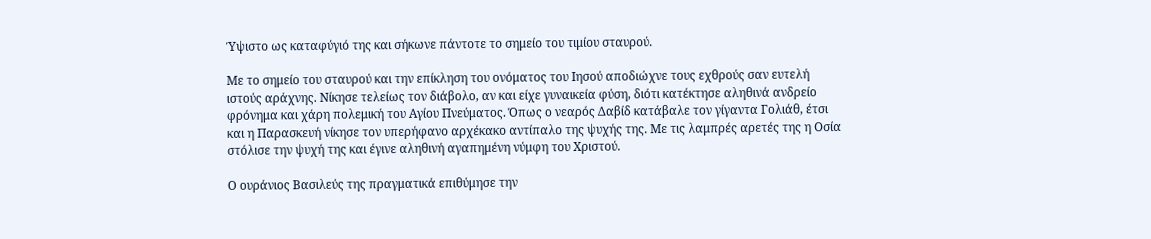Ύψιστο ως καταφύγιό της και σήκωνε πάντοτε το σημείο του τιμίου σταυρού.

Με το σημείο του σταυρού και την επίκληση του ονόματος του Ιησού αποδιώχνε τους εχθρούς σαν ευτελή ιστούς αράχνης. Νίκησε τελείως τον διάβολο, αν και είχε γυναικεία φύση, διότι κατέκτησε αληθινά ανδρείο φρόνημα και χάρη πολεμική του Αγίου Πνεύματος. Όπως ο νεαρός Δαβίδ κατάβαλε τον γίγαντα Γολιάθ, έτσι και η Παρασκευή νίκησε τον υπερήφανο αρχέκακο αντίπαλο της ψυχής της. Με τις λαμπρές αρετές της η Οσία στόλισε την ψυχή της και έγινε αληθινή αγαπημένη νύμφη του Χριστού.

Ο ουράνιος Βασιλεύς της πραγματικά επιθύμησε την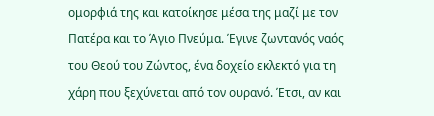ομορφιά της και κατοίκησε μέσα της μαζί με τον Πατέρα και το Άγιο Πνεύμα. Έγινε ζωντανός ναός του Θεού του Ζώντος, ένα δοχείο εκλεκτό για τη χάρη που ξεχύνεται από τον ουρανό. Έτσι, αν και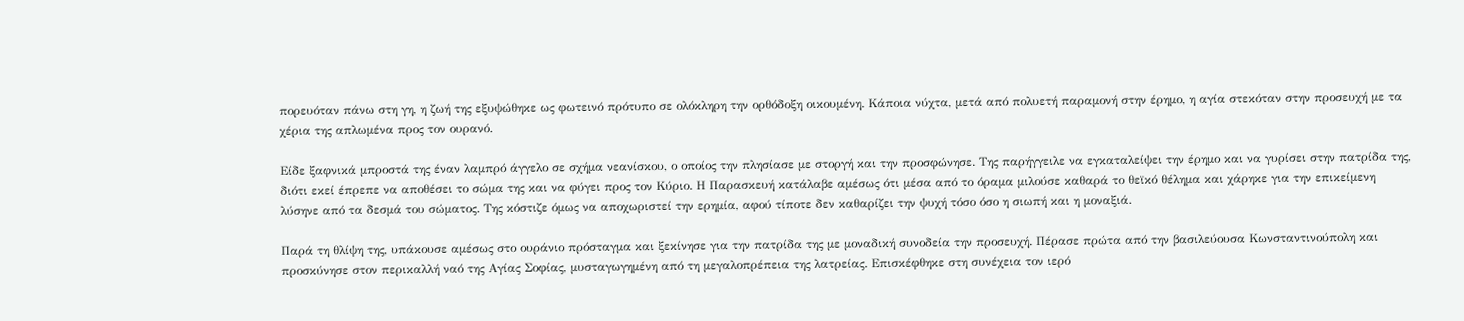πορευόταν πάνω στη γη, η ζωή της εξυψώθηκε ως φωτεινό πρότυπο σε ολόκληρη την ορθόδοξη οικουμένη. Κάποια νύχτα, μετά από πολυετή παραμονή στην έρημο, η αγία στεκόταν στην προσευχή με τα χέρια της απλωμένα προς τον ουρανό.

Είδε ξαφνικά μπροστά της έναν λαμπρό άγγελο σε σχήμα νεανίσκου, ο οποίος την πλησίασε με στοργή και την προσφώνησε. Της παρήγγειλε να εγκαταλείψει την έρημο και να γυρίσει στην πατρίδα της, διότι εκεί έπρεπε να αποθέσει το σώμα της και να φύγει προς τον Κύριο. Η Παρασκευή κατάλαβε αμέσως ότι μέσα από το όραμα μιλούσε καθαρά το θεϊκό θέλημα και χάρηκε για την επικείμενη λύσηνε από τα δεσμά του σώματος. Της κόστιζε όμως να αποχωριστεί την ερημία, αφού τίποτε δεν καθαρίζει την ψυχή τόσο όσο η σιωπή και η μοναξιά.

Παρά τη θλίψη της, υπάκουσε αμέσως στο ουράνιο πρόσταγμα και ξεκίνησε για την πατρίδα της με μοναδική συνοδεία την προσευχή. Πέρασε πρώτα από την βασιλεύουσα Κωνσταντινούπολη και προσκύνησε στον περικαλλή ναό της Αγίας Σοφίας, μυσταγωγημένη από τη μεγαλοπρέπεια της λατρείας. Επισκέφθηκε στη συνέχεια τον ιερό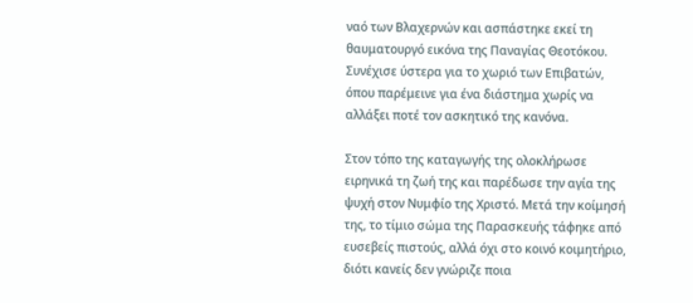ναό των Βλαχερνών και ασπάστηκε εκεί τη θαυματουργό εικόνα της Παναγίας Θεοτόκου. Συνέχισε ύστερα για το χωριό των Επιβατών, όπου παρέμεινε για ένα διάστημα χωρίς να αλλάξει ποτέ τον ασκητικό της κανόνα.

Στον τόπο της καταγωγής της ολοκλήρωσε ειρηνικά τη ζωή της και παρέδωσε την αγία της ψυχή στον Νυμφίο της Χριστό. Μετά την κοίμησή της, το τίμιο σώμα της Παρασκευής τάφηκε από ευσεβείς πιστούς, αλλά όχι στο κοινό κοιμητήριο, διότι κανείς δεν γνώριζε ποια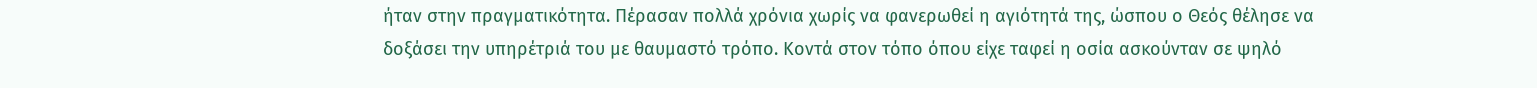ήταν στην πραγματικότητα. Πέρασαν πολλά χρόνια χωρίς να φανερωθεί η αγιότητά της, ώσπου ο Θεός θέλησε να δοξάσει την υπηρέτριά του με θαυμαστό τρόπο. Κοντά στον τόπο όπου είχε ταφεί η οσία ασκούνταν σε ψηλό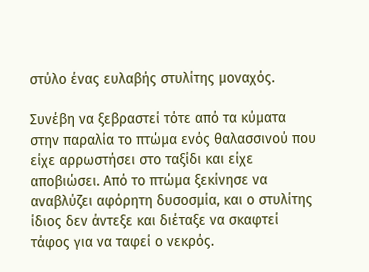στύλο ένας ευλαβής στυλίτης μοναχός.

Συνέβη να ξεβραστεί τότε από τα κύματα στην παραλία το πτώμα ενός θαλασσινού που είχε αρρωστήσει στο ταξίδι και είχε αποβιώσει. Από το πτώμα ξεκίνησε να αναβλύζει αφόρητη δυσοσμία, και ο στυλίτης ίδιος δεν άντεξε και διέταξε να σκαφτεί τάφος για να ταφεί ο νεκρός.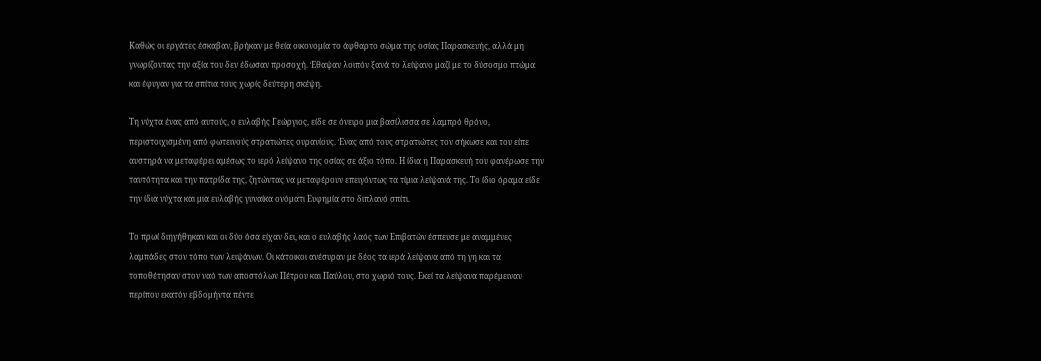Καθώς οι εργάτες έσκαβαν, βρήκαν με θεία οικονομία το άφθαρτο σώμα της οσίας Παρασκευής, αλλά μη γνωρίζοντας την αξία του δεν έδωσαν προσοχή. Έθαψαν λοιπόν ξανά το λείψανο μαζί με το δύσοσμο πτώμα και έφυγαν για τα σπίτια τους χωρίς δεύτερη σκέψη.

Τη νύχτα ένας από αυτούς, ο ευλαβής Γεώργιος, είδε σε όνειρο μια βασίλισσα σε λαμπρό θρόνο, περιστοιχισμένη από φωτεινούς στρατιώτες ουρανίους. Ένας από τους στρατιώτες τον σήκωσε και του είπε αυστηρά να μεταφέρει αμέσως το ιερό λείψανο της οσίας σε άξιο τόπο. Η ίδια η Παρασκευή του φανέρωσε την ταυτότητα και την πατρίδα της, ζητώντας να μεταφέρουν επειγόντως τα τίμια λείψανά της. Το ίδιο όραμα είδε την ίδια νύχτα και μια ευλαβής γυναίκα ονόματι Ευφημία στο διπλανό σπίτι.

Το πρωί διηγήθηκαν και οι δύο όσα είχαν δει, και ο ευλαβής λαός των Επιβατών έσπευσε με αναμμένες λαμπάδες στον τόπο των λειψάνων. Οι κάτοικοι ανέσυραν με δέος τα ιερά λείψανα από τη γη και τα τοποθέτησαν στον ναό των αποστόλων Πέτρου και Παύλου, στο χωριό τους. Εκεί τα λείψανα παρέμειναν περίπου εκατόν εβδομήντα πέντε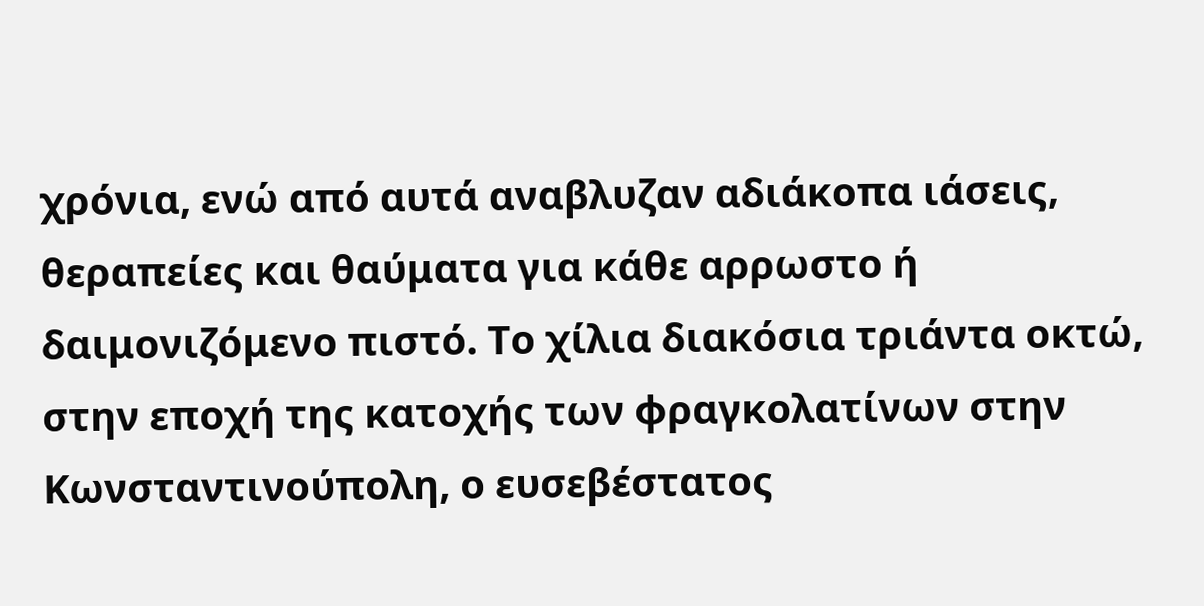χρόνια, ενώ από αυτά αναβλυζαν αδιάκοπα ιάσεις, θεραπείες και θαύματα για κάθε αρρωστο ή δαιμονιζόμενο πιστό. Το χίλια διακόσια τριάντα οκτώ, στην εποχή της κατοχής των φραγκολατίνων στην Κωνσταντινούπολη, ο ευσεβέστατος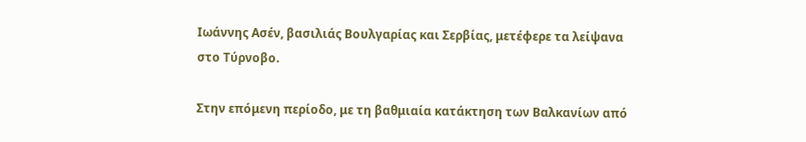Ιωάννης Ασέν, βασιλιάς Βουλγαρίας και Σερβίας, μετέφερε τα λείψανα στο Τύρνοβο.

Στην επόμενη περίοδο, με τη βαθμιαία κατάκτηση των Βαλκανίων από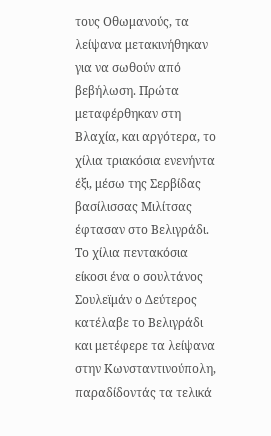τους Οθωμανούς, τα λείψανα μετακινήθηκαν για να σωθούν από βεβήλωση. Πρώτα μεταφέρθηκαν στη Βλαχία, και αργότερα, το χίλια τριακόσια ενενήντα έξι, μέσω της Σερβίδας βασίλισσας Μιλίτσας έφτασαν στο Βελιγράδι. Το χίλια πεντακόσια είκοσι ένα ο σουλτάνος Σουλεϊμάν ο Δεύτερος κατέλαβε το Βελιγράδι και μετέφερε τα λείψανα στην Κωνσταντινούπολη, παραδίδοντάς τα τελικά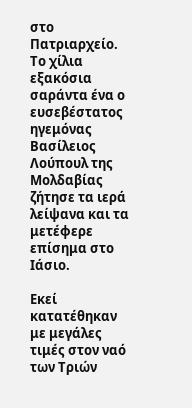στο Πατριαρχείο. Το χίλια εξακόσια σαράντα ένα ο ευσεβέστατος ηγεμόνας Βασίλειος Λούπουλ της Μολδαβίας ζήτησε τα ιερά λείψανα και τα μετέφερε επίσημα στο Ιάσιο.

Εκεί κατατέθηκαν με μεγάλες τιμές στον ναό των Τριών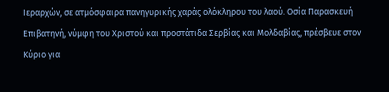Ιεραρχών, σε ατμόσφαιρα πανηγυρικής χαράς ολόκληρου του λαού. Οσία Παρασκευή Επιβατηνή, νύμφη του Χριστού και προστάτιδα Σερβίας και Μολδαβίας, πρέσβευε στον Κύριο για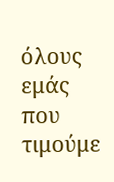όλους εμάς που τιμούμε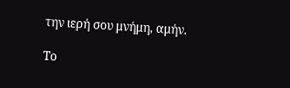την ιερή σου μνήμη, αμήν.

Το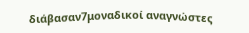διάβασαν7μοναδικοί αναγνώστες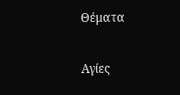Θέματα

Αγίες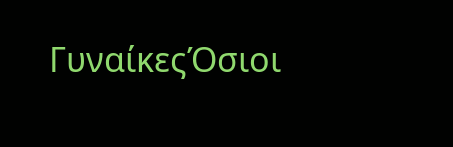ΓυναίκεςΌσιοι